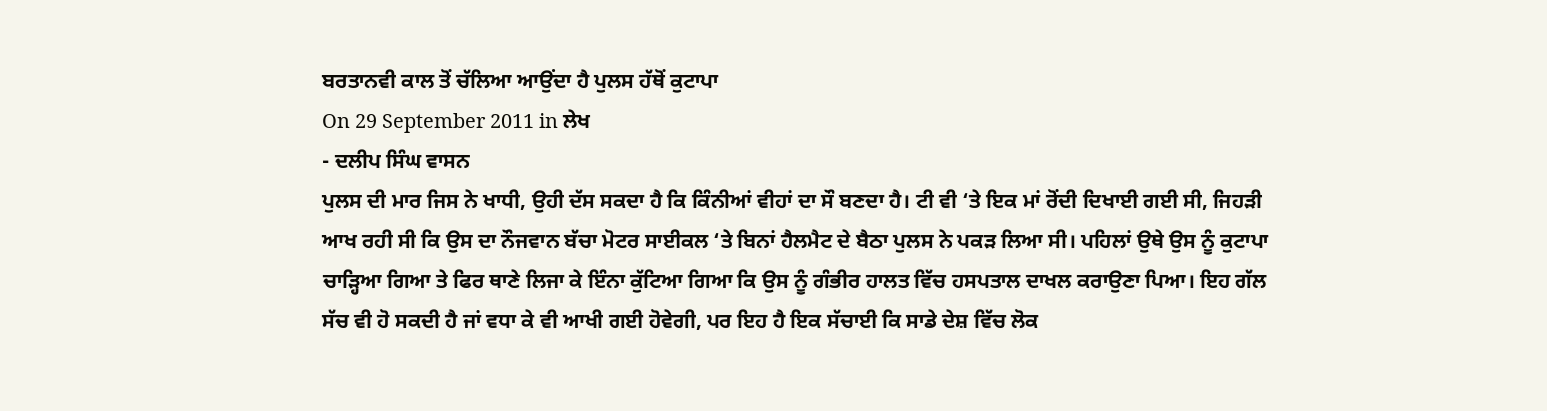ਬਰਤਾਨਵੀ ਕਾਲ ਤੋਂ ਚੱਲਿਆ ਆਉਂਦਾ ਹੈ ਪੁਲਸ ਹੱਥੋਂ ਕੁਟਾਪਾ
On 29 September 2011 in ਲੇਖ
- ਦਲੀਪ ਸਿੰਘ ਵਾਸਨ
ਪੁਲਸ ਦੀ ਮਾਰ ਜਿਸ ਨੇ ਖਾਧੀ, ਉਹੀ ਦੱਸ ਸਕਦਾ ਹੈ ਕਿ ਕਿੰਨੀਆਂ ਵੀਹਾਂ ਦਾ ਸੌ ਬਣਦਾ ਹੈ। ਟੀ ਵੀ ‘ਤੇ ਇਕ ਮਾਂ ਰੋਂਦੀ ਦਿਖਾਈ ਗਈ ਸੀ, ਜਿਹੜੀ ਆਖ ਰਹੀ ਸੀ ਕਿ ਉਸ ਦਾ ਨੌਜਵਾਨ ਬੱਚਾ ਮੋਟਰ ਸਾਈਕਲ ‘ਤੇ ਬਿਨਾਂ ਹੈਲਮੈਟ ਦੇ ਬੈਠਾ ਪੁਲਸ ਨੇ ਪਕੜ ਲਿਆ ਸੀ। ਪਹਿਲਾਂ ਉਥੇ ਉਸ ਨੂੰ ਕੁਟਾਪਾ ਚਾੜ੍ਹਿਆ ਗਿਆ ਤੇ ਫਿਰ ਥਾਣੇ ਲਿਜਾ ਕੇ ਇੰਨਾ ਕੁੱਟਿਆ ਗਿਆ ਕਿ ਉਸ ਨੂੰ ਗੰਭੀਰ ਹਾਲਤ ਵਿੱਚ ਹਸਪਤਾਲ ਦਾਖਲ ਕਰਾਉਣਾ ਪਿਆ। ਇਹ ਗੱਲ ਸੱਚ ਵੀ ਹੋ ਸਕਦੀ ਹੈ ਜਾਂ ਵਧਾ ਕੇ ਵੀ ਆਖੀ ਗਈ ਹੋਵੇਗੀ, ਪਰ ਇਹ ਹੈ ਇਕ ਸੱਚਾਈ ਕਿ ਸਾਡੇ ਦੇਸ਼ ਵਿੱਚ ਲੋਕ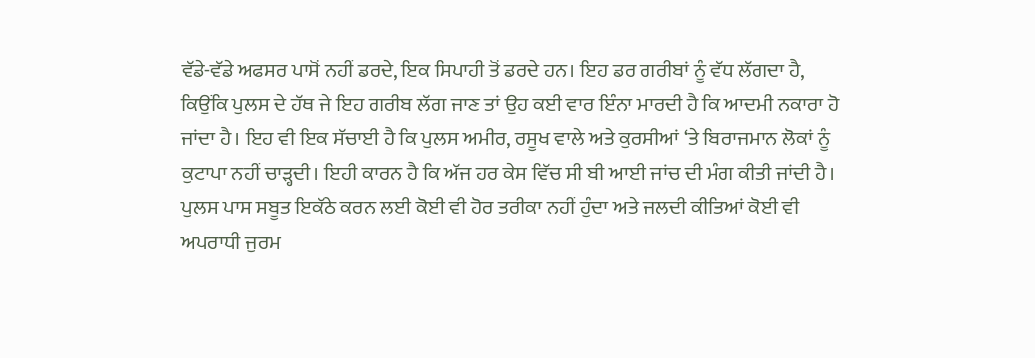ਵੱਡੇ-ਵੱਡੇ ਅਫਸਰ ਪਾਸੋਂ ਨਹੀਂ ਡਰਦੇ, ਇਕ ਸਿਪਾਹੀ ਤੋਂ ਡਰਦੇ ਹਨ। ਇਹ ਡਰ ਗਰੀਬਾਂ ਨੂੰ ਵੱਧ ਲੱਗਦਾ ਹੈ, ਕਿਉਂਕਿ ਪੁਲਸ ਦੇ ਹੱਥ ਜੇ ਇਹ ਗਰੀਬ ਲੱਗ ਜਾਣ ਤਾਂ ਉਹ ਕਈ ਵਾਰ ਇੰਨਾ ਮਾਰਦੀ ਹੈ ਕਿ ਆਦਮੀ ਨਕਾਰਾ ਹੋ ਜਾਂਦਾ ਹੈ। ਇਹ ਵੀ ਇਕ ਸੱਚਾਈ ਹੈ ਕਿ ਪੁਲਸ ਅਮੀਰ, ਰਸੂਖ ਵਾਲੇ ਅਤੇ ਕੁਰਸੀਆਂ ‘ਤੇ ਬਿਰਾਜਮਾਨ ਲੋਕਾਂ ਨੂੰ ਕੁਟਾਪਾ ਨਹੀਂ ਚਾੜ੍ਹਦੀ। ਇਹੀ ਕਾਰਨ ਹੈ ਕਿ ਅੱਜ ਹਰ ਕੇਸ ਵਿੱਚ ਸੀ ਬੀ ਆਈ ਜਾਂਚ ਦੀ ਮੰਗ ਕੀਤੀ ਜਾਂਦੀ ਹੈ।
ਪੁਲਸ ਪਾਸ ਸਬੂਤ ਇਕੱਠੇ ਕਰਨ ਲਈ ਕੋਈ ਵੀ ਹੋਰ ਤਰੀਕਾ ਨਹੀਂ ਹੁੰਦਾ ਅਤੇ ਜਲਦੀ ਕੀਤਿਆਂ ਕੋਈ ਵੀ ਅਪਰਾਧੀ ਜੁਰਮ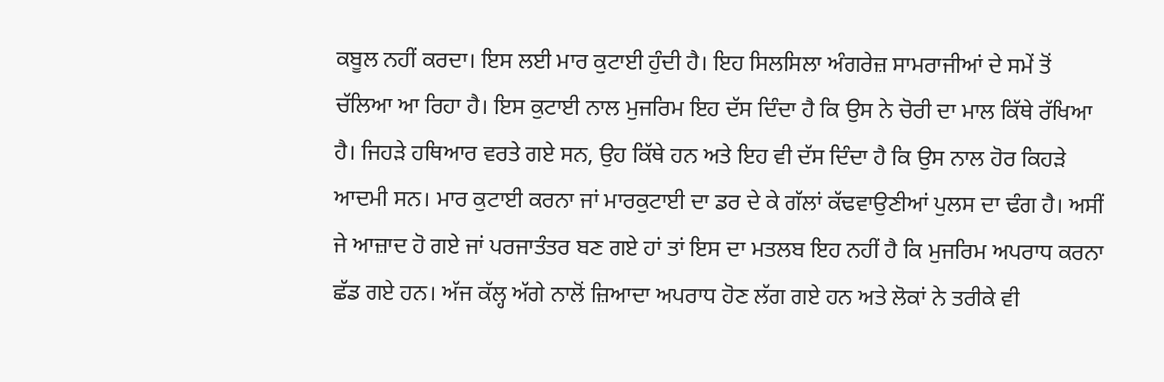ਕਬੂਲ ਨਹੀਂ ਕਰਦਾ। ਇਸ ਲਈ ਮਾਰ ਕੁਟਾਈ ਹੁੰਦੀ ਹੈ। ਇਹ ਸਿਲਸਿਲਾ ਅੰਗਰੇਜ਼ ਸਾਮਰਾਜੀਆਂ ਦੇ ਸਮੇਂ ਤੋਂ ਚੱਲਿਆ ਆ ਰਿਹਾ ਹੈ। ਇਸ ਕੁਟਾਈ ਨਾਲ ਮੁਜਰਿਮ ਇਹ ਦੱਸ ਦਿੰਦਾ ਹੈ ਕਿ ਉਸ ਨੇ ਚੋਰੀ ਦਾ ਮਾਲ ਕਿੱਥੇ ਰੱਖਿਆ ਹੈ। ਜਿਹੜੇ ਹਥਿਆਰ ਵਰਤੇ ਗਏ ਸਨ, ਉਹ ਕਿੱਥੇ ਹਨ ਅਤੇ ਇਹ ਵੀ ਦੱਸ ਦਿੰਦਾ ਹੈ ਕਿ ਉਸ ਨਾਲ ਹੋਰ ਕਿਹੜੇ ਆਦਮੀ ਸਨ। ਮਾਰ ਕੁਟਾਈ ਕਰਨਾ ਜਾਂ ਮਾਰਕੁਟਾਈ ਦਾ ਡਰ ਦੇ ਕੇ ਗੱਲਾਂ ਕੱਢਵਾਉਣੀਆਂ ਪੁਲਸ ਦਾ ਢੰਗ ਹੈ। ਅਸੀਂ ਜੇ ਆਜ਼ਾਦ ਹੋ ਗਏ ਜਾਂ ਪਰਜਾਤੰਤਰ ਬਣ ਗਏ ਹਾਂ ਤਾਂ ਇਸ ਦਾ ਮਤਲਬ ਇਹ ਨਹੀਂ ਹੈ ਕਿ ਮੁਜਰਿਮ ਅਪਰਾਧ ਕਰਨਾ ਛੱਡ ਗਏ ਹਨ। ਅੱਜ ਕੱਲ੍ਹ ਅੱਗੇ ਨਾਲੋਂ ਜ਼ਿਆਦਾ ਅਪਰਾਧ ਹੋਣ ਲੱਗ ਗਏ ਹਨ ਅਤੇ ਲੋਕਾਂ ਨੇ ਤਰੀਕੇ ਵੀ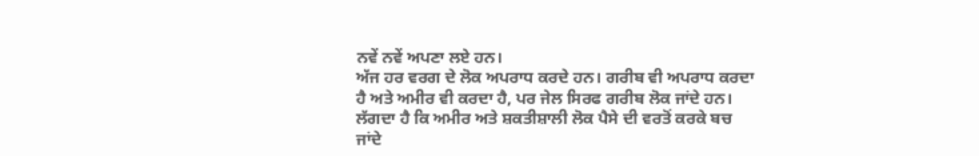ਨਵੇਂ ਨਵੇਂ ਅਪਣਾ ਲਏ ਹਨ।
ਅੱਜ ਹਰ ਵਰਗ ਦੇ ਲੋਕ ਅਪਰਾਧ ਕਰਦੇ ਹਨ। ਗਰੀਬ ਵੀ ਅਪਰਾਧ ਕਰਦਾ ਹੈ ਅਤੇ ਅਮੀਰ ਵੀ ਕਰਦਾ ਹੈ, ਪਰ ਜੇਲ ਸਿਰਫ ਗਰੀਬ ਲੋਕ ਜਾਂਦੇ ਹਨ। ਲੱਗਦਾ ਹੈ ਕਿ ਅਮੀਰ ਅਤੇ ਸ਼ਕਤੀਸ਼ਾਲੀ ਲੋਕ ਪੈਸੇ ਦੀ ਵਰਤੋਂ ਕਰਕੇ ਬਚ ਜਾਂਦੇ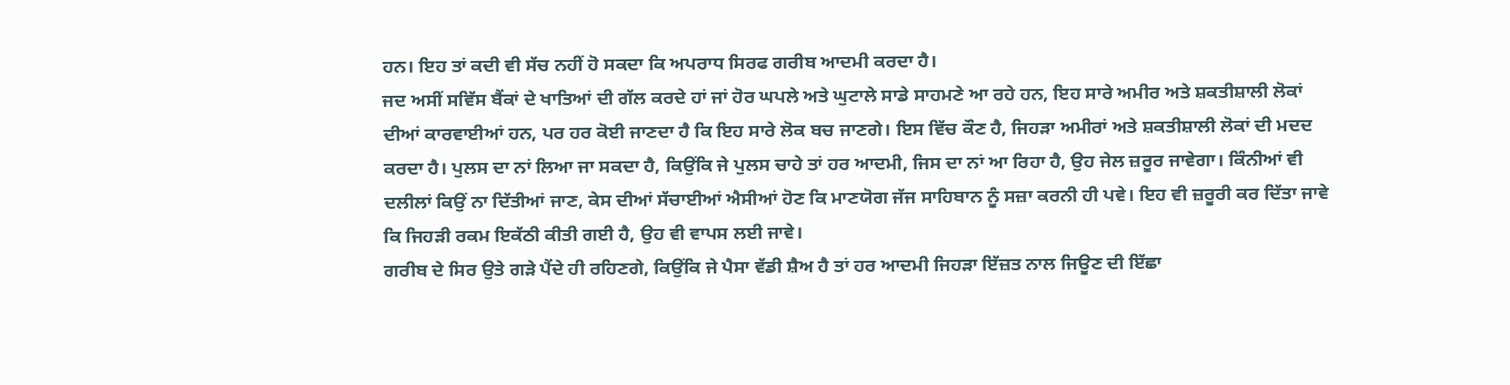ਹਨ। ਇਹ ਤਾਂ ਕਦੀ ਵੀ ਸੱਚ ਨਹੀਂ ਹੋ ਸਕਦਾ ਕਿ ਅਪਰਾਧ ਸਿਰਫ ਗਰੀਬ ਆਦਮੀ ਕਰਦਾ ਹੈ।
ਜਦ ਅਸੀਂ ਸਵਿੱਸ ਬੈਂਕਾਂ ਦੇ ਖਾਤਿਆਂ ਦੀ ਗੱਲ ਕਰਦੇ ਹਾਂ ਜਾਂ ਹੋਰ ਘਪਲੇ ਅਤੇ ਘੁਟਾਲੇ ਸਾਡੇ ਸਾਹਮਣੇ ਆ ਰਹੇ ਹਨ, ਇਹ ਸਾਰੇ ਅਮੀਰ ਅਤੇ ਸ਼ਕਤੀਸ਼ਾਲੀ ਲੋਕਾਂ ਦੀਆਂ ਕਾਰਵਾਈਆਂ ਹਨ, ਪਰ ਹਰ ਕੋਈ ਜਾਣਦਾ ਹੈ ਕਿ ਇਹ ਸਾਰੇ ਲੋਕ ਬਚ ਜਾਣਗੇ। ਇਸ ਵਿੱਚ ਕੌਣ ਹੈ, ਜਿਹੜਾ ਅਮੀਰਾਂ ਅਤੇ ਸ਼ਕਤੀਸ਼ਾਲੀ ਲੋਕਾਂ ਦੀ ਮਦਦ ਕਰਦਾ ਹੈ। ਪੁਲਸ ਦਾ ਨਾਂ ਲਿਆ ਜਾ ਸਕਦਾ ਹੈ, ਕਿਉਂਕਿ ਜੇ ਪੁਲਸ ਚਾਹੇ ਤਾਂ ਹਰ ਆਦਮੀ, ਜਿਸ ਦਾ ਨਾਂ ਆ ਰਿਹਾ ਹੈ, ਉਹ ਜੇਲ ਜ਼ਰੂਰ ਜਾਵੇਗਾ। ਕਿੰਨੀਆਂ ਵੀ ਦਲੀਲਾਂ ਕਿਉਂ ਨਾ ਦਿੱਤੀਆਂ ਜਾਣ, ਕੇਸ ਦੀਆਂ ਸੱਚਾਈਆਂ ਐਸੀਆਂ ਹੋਣ ਕਿ ਮਾਣਯੋਗ ਜੱਜ ਸਾਹਿਬਾਨ ਨੂੰ ਸਜ਼ਾ ਕਰਨੀ ਹੀ ਪਵੇ। ਇਹ ਵੀ ਜ਼ਰੂਰੀ ਕਰ ਦਿੱਤਾ ਜਾਵੇ ਕਿ ਜਿਹੜੀ ਰਕਮ ਇਕੱਠੀ ਕੀਤੀ ਗਈ ਹੈ, ਉਹ ਵੀ ਵਾਪਸ ਲਈ ਜਾਵੇ।
ਗਰੀਬ ਦੇ ਸਿਰ ਉਤੇ ਗੜੇ ਪੈਂਦੇ ਹੀ ਰਹਿਣਗੇ, ਕਿਉਂਕਿ ਜੇ ਪੈਸਾ ਵੱਡੀ ਸ਼ੈਅ ਹੈ ਤਾਂ ਹਰ ਆਦਮੀ ਜਿਹੜਾ ਇੱਜ਼ਤ ਨਾਲ ਜਿਊਣ ਦੀ ਇੱਛਾ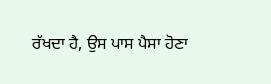ਰੱਖਦਾ ਹੈ, ਉਸ ਪਾਸ ਪੈਸਾ ਹੋਣਾ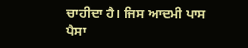ਚਾਹੀਦਾ ਹੈ। ਜਿਸ ਆਦਮੀ ਪਾਸ ਪੈਸਾ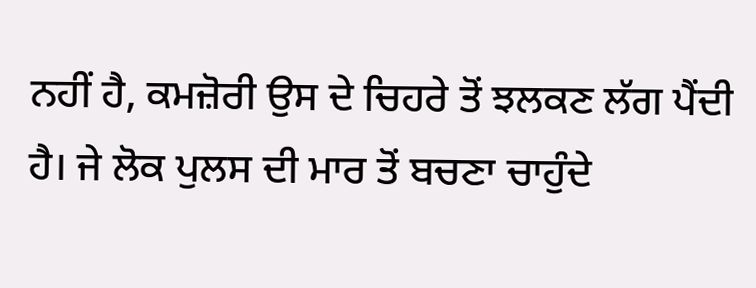ਨਹੀਂ ਹੈ, ਕਮਜ਼ੋਰੀ ਉਸ ਦੇ ਚਿਹਰੇ ਤੋਂ ਝਲਕਣ ਲੱਗ ਪੈਂਦੀ ਹੈ। ਜੇ ਲੋਕ ਪੁਲਸ ਦੀ ਮਾਰ ਤੋਂ ਬਚਣਾ ਚਾਹੁੰਦੇ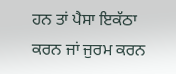ਹਨ ਤਾਂ ਪੈਸਾ ਇਕੱਠਾ ਕਰਨ ਜਾਂ ਜੁਰਮ ਕਰਨ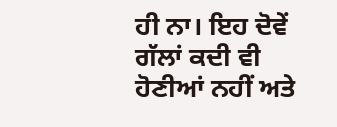ਹੀ ਨਾ। ਇਹ ਦੋਵੇਂ ਗੱਲਾਂ ਕਦੀ ਵੀ ਹੋਣੀਆਂ ਨਹੀਂ ਅਤੇ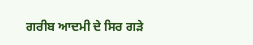ਗਰੀਬ ਆਦਮੀ ਦੇ ਸਿਰ ਗੜੇ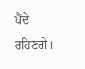ਪੈਂਦੇ ਰਹਿਣਗੇ।